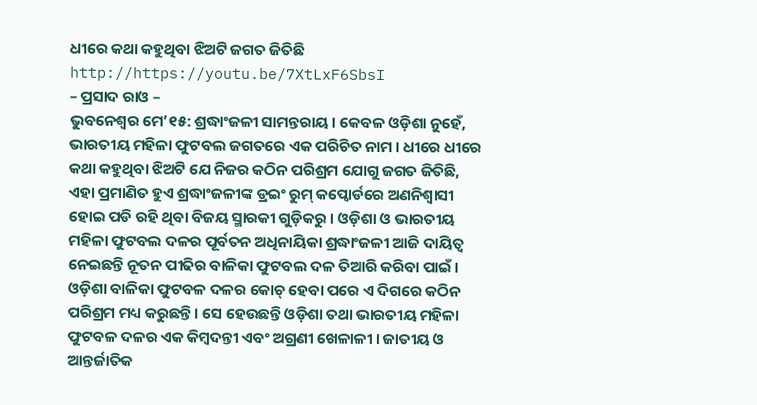ଧୀରେ କଥା କହୁଥିବା ଝିଅଟି ଜଗତ ଜିତିଛି
http://https://youtu.be/7XtLxF6SbsI
– ପ୍ରସାଦ ରାଓ –
ଭୁବନେଶ୍ୱର ମେ’୧୫: ଶ୍ରଦ୍ଧାଂଜଳୀ ସାମନ୍ତରାୟ । କେବଳ ଓଡ଼ିଶା ନୁହେଁ, ଭାରତୀୟ ମହିଳା ଫୁଟବଲ ଜଗତରେ ଏକ ପରିଚିତ ନାମ । ଧୀରେ ଧୀରେ କଥା କହୁଥିବା ଝିଅଟି ଯେ ନିଜର କଠିନ ପରିଶ୍ରମ ଯୋଗୁ ଜଗତ ଜିତିଛି, ଏହା ପ୍ରମାଣିତ ହୁଏ ଶ୍ରଦ୍ଧାଂଜଳୀଙ୍କ ଡ୍ରଇଂ ରୁମ୍ କପ୍ବୋର୍ଡରେ ଅଣନିଶ୍ୱାସୀ ହୋଇ ପଡି ରହି ଥିବା ବିଜୟ ସ୍ମାରକୀ ଗୁଡ଼ିକରୁ । ଓଡ଼ିଶା ଓ ଭାରତୀୟ ମହିଳା ଫୁଟବଲ ଦଳର ପୂର୍ବତନ ଅଧିନାୟିକା ଶ୍ରଦ୍ଧାଂଜଳୀ ଆଜି ଦାୟିତ୍ୱ ନେଇଛନ୍ତି ନୂତନ ପୀଢିର ବାଳିକା ଫୁଟବଲ ଦଳ ତିଆରି କରିବା ପାଇଁ । ଓଡ଼ିଶା ବାଳିକା ଫୁଟବଳ ଦଳର କୋଚ୍ ହେବା ପରେ ଏ ଦିଗରେ କଠିନ ପରିଶ୍ରମ ମଧ୍ୟ କରୁଛନ୍ତି । ସେ ହେଉଛନ୍ତି ଓଡ଼ିଶା ତଥା ଭାରତୀୟ ମହିଳା ଫୁଟବଳ ଦଳର ଏକ କିମ୍ବଦନ୍ତୀ ଏବଂ ଅଗ୍ରଣୀ ଖେଳାଳୀ । ଜାତୀୟ ଓ ଆନ୍ତର୍ଜାତିକ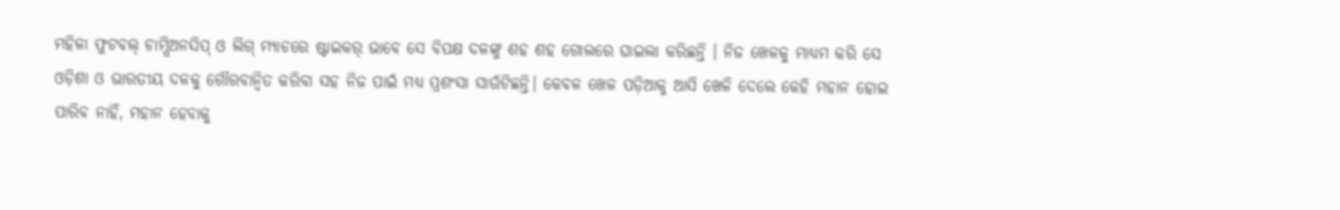ମହିଳା ଫୁଟବଲ୍ ଚାମ୍ପିଅନସିପ୍ ଓ ଲିଗ୍ ମ୍ୟାଚରେ ଷ୍ଟାଇକର୍ ଭାବେ ସେ ବିପକ୍ଷ ଦଳଙ୍କୁ ଶହ ଶହ ଗୋଲରେ ଘାଇଲା କରିଛନ୍ତି । ନିଜ ଖେଳକୁ ମାଧ୍ୟମ କରି ସେ ଓଡ଼ିଶା ଓ ଭାରତୀୟ ଦଳକୁ ଗୌରବାନ୍ୱିତ କରିବା ସହ ନିଜ ପାଇଁ ମଧ୍ୟ ପ୍ରଶଂସା ସାଉଁଟିଛନ୍ତି। କେବଳ ଖେଳ ପଡ଼ିଆକୁ ଆସି ଖେଳି ଦେଲେ କେହି ମହାନ ହୋଇ ପାରିବ ନାହିଁ, ମହାନ ହେବାକୁ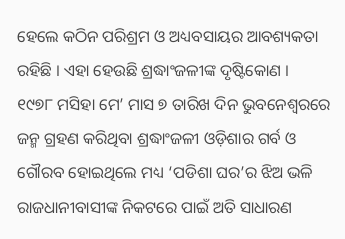ହେଲେ କଠିନ ପରିଶ୍ରମ ଓ ଅଧ୍ୟବସାୟର ଆବଶ୍ୟକତା ରହିଛି । ଏହା ହେଉଛି ଶ୍ରଦ୍ଧାଂଜଳୀଙ୍କ ଦୃଷ୍ଟିକୋଣ ।
୧୯୭୮ ମସିହା ମେ’ ମାସ ୭ ତାରିଖ ଦିନ ଭୁବନେଶ୍ୱରରେ ଜନ୍ମ ଗ୍ରହଣ କରିଥିବା ଶ୍ରଦ୍ଧାଂଜଳୀ ଓଡ଼ିଶାର ଗର୍ବ ଓ ଗୌରବ ହୋଇଥିଲେ ମଧ୍ୟ ‘ପଡିଶା ଘର’ର ଝିଅ ଭଳି ରାଜଧାନୀବାସୀଙ୍କ ନିକଟରେ ପାଇଁ ଅତି ସାଧାରଣ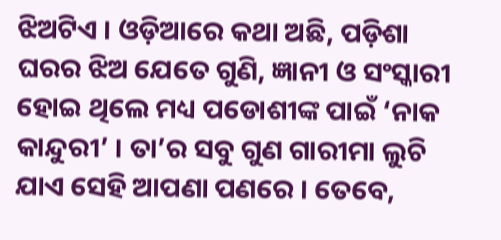ଝିଅଟିଏ । ଓଡ଼ିଆରେ କଥା ଅଛି, ପଡ଼ିଶା ଘରର ଝିଅ ଯେତେ ଗୁଣି, ଜ୍ଞାନୀ ଓ ସଂସ୍କାରୀ ହୋଇ ଥିଲେ ମଧ୍ୟ ପଡୋଶୀଙ୍କ ପାଇଁ ‘ନାକ କାନ୍ଦୁରୀ’ । ତା’ର ସବୁ ଗୁଣ ଗାରୀମା ଲୁଚି ଯାଏ ସେହି ଆପଣା ପଣରେ । ତେବେ,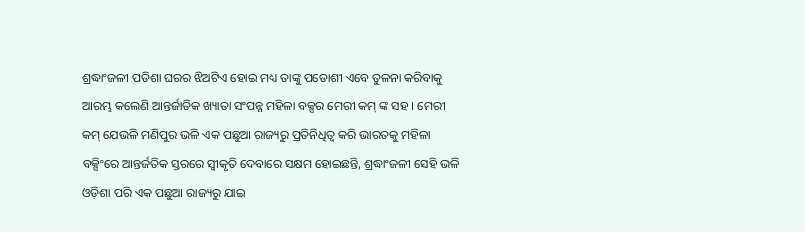ଶ୍ରଦ୍ଧାଂଜଳୀ ପଡିଶା ଘରର ଝିଅଟିଏ ହୋଇ ମଧ୍ୟ ତାଙ୍କୁ ପଡୋଶୀ ଏବେ ତୁଳନା କରିବାକୁ ଆରମ୍ଭ କଲେଣି ଆନ୍ତର୍ଜାତିକ ଖ୍ୟାତା ସଂପନ୍ନ ମହିଳା ବକ୍ସର ମେରୀ କମ୍ ଙ୍କ ସହ । ମେରୀ କମ୍ ଯେଭଳି ମଣିପୁର ଭଳି ଏକ ପଛୁଆ ରାଜ୍ୟରୁ ପ୍ରତିନିଧିତ୍ୱ କରି ଭାରତକୁ ମହିଳା ବକ୍ସିଂରେ ଆନ୍ତର୍ଜତିକ ସ୍ତରରେ ସ୍ୱୀକୃତି ଦେବାରେ ସକ୍ଷମ ହୋଇଛନ୍ତି, ଶ୍ରଦ୍ଧାଂଜଳୀ ସେହି ଭଳି ଓଡ଼ିଶା ପରି ଏକ ପଛୁଆ ରାଜ୍ୟରୁ ଯାଇ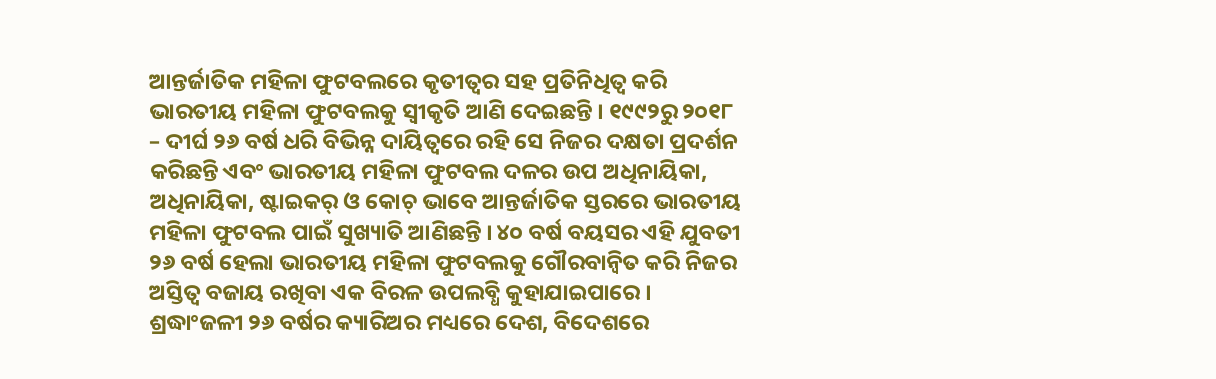ଆନ୍ତର୍ଜାତିକ ମହିଳା ଫୁଟବଲରେ କୃତୀତ୍ୱର ସହ ପ୍ରତିନିଧିତ୍ୱ କରି ଭାରତୀୟ ମହିଳା ଫୁଟବଲକୁ ସ୍ୱୀକୃତି ଆଣି ଦେଇଛନ୍ତି । ୧୯୯୨ରୁ ୨୦୧୮ – ଦୀର୍ଘ ୨୬ ବର୍ଷ ଧରି ବିଭିନ୍ନ ଦାୟିତ୍ୱରେ ରହି ସେ ନିଜର ଦକ୍ଷତା ପ୍ରଦର୍ଶନ କରିଛନ୍ତି ଏବଂ ଭାରତୀୟ ମହିଳା ଫୁଟବଲ ଦଳର ଉପ ଅଧିନାୟିକା, ଅଧିନାୟିକା, ଷ୍ଟାଇକର୍ ଓ କୋଚ୍ ଭାବେ ଆନ୍ତର୍ଜାତିକ ସ୍ତରରେ ଭାରତୀୟ ମହିଳା ଫୁଟବଲ ପାଇଁ ସୁଖ୍ୟାତି ଆଣିଛନ୍ତି । ୪୦ ବର୍ଷ ବୟସର ଏହି ଯୁବତୀ ୨୬ ବର୍ଷ ହେଲା ଭାରତୀୟ ମହିଳା ଫୁଟବଲକୁ ଗୌରବାନ୍ୱିତ କରି ନିଜର ଅସ୍ତିତ୍ୱ ବଜାୟ ରଖିବା ଏକ ବିରଳ ଉପଲବ୍ଧି କୁହାଯାଇପାରେ । ଶ୍ରଦ୍ଧାଂଜଳୀ ୨୬ ବର୍ଷର କ୍ୟାରିଅର ମଧ୍ୟରେ ଦେଶ, ବିଦେଶରେ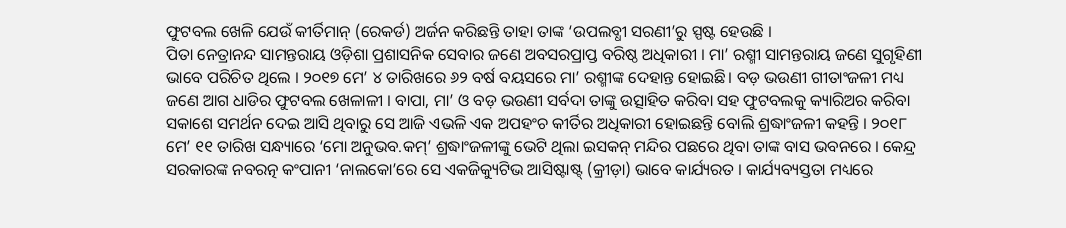ଫୁଟବଲ ଖେଳି ଯେଉଁ କୀର୍ତିମାନ୍ (ରେକର୍ଡ) ଅର୍ଜନ କରିଛନ୍ତି ତାହା ତାଙ୍କ ‘ଉପଲବ୍ଧୀ ସରଣୀ’ରୁ ସ୍ପଷ୍ଟ ହେଉଛି ।
ପିତା ନେତ୍ରାନନ୍ଦ ସାମନ୍ତରାୟ ଓଡ଼ିଶା ପ୍ରଶାସନିକ ସେବାର ଜଣେ ଅବସରପ୍ରାପ୍ତ ବରିଷ୍ଠ ଅଧିକାରୀ । ମା’ ରଶ୍ମୀ ସାମନ୍ତରାୟ ଜଣେ ସୁଗୃହିଣୀ ଭାବେ ପରିଚିତ ଥିଲେ । ୨୦୧୭ ମେ’ ୪ ତାରିଖରେ ୬୨ ବର୍ଷ ବୟସରେ ମା’ ରଶ୍ମୀଙ୍କ ଦେହାନ୍ତ ହୋଇଛି। ବଡ଼ ଭଉଣୀ ଗୀତାଂଜଳୀ ମଧ୍ୟ ଜଣେ ଆଗ ଧାଡିର ଫୁଟବଲ ଖେଳାଳୀ । ବାପା, ମା’ ଓ ବଡ଼ ଭଉଣୀ ସର୍ବଦା ତାଙ୍କୁ ଉତ୍ସାହିତ କରିବା ସହ ଫୁଟବଲକୁ କ୍ୟାରିଅର କରିବା ସକାଶେ ସମର୍ଥନ ଦେଇ ଆସି ଥିବାରୁ ସେ ଆଜି ଏଭଳି ଏକ ଅପହଂଚ କୀର୍ତିର ଅଧିକାରୀ ହୋଇଛନ୍ତି ବୋଲି ଶ୍ରଦ୍ଧାଂଜଳୀ କହନ୍ତି । ୨୦୧୮ ମେ’ ୧୧ ତାରିଖ ସନ୍ଧ୍ୟାରେ ‘ମୋ ଅନୁଭବ.କମ୍’ ଶ୍ରଦ୍ଧାଂଜଳୀଙ୍କୁ ଭେଟି ଥିଲା ଇସକନ୍ ମନ୍ଦିର ପଛରେ ଥିବା ତାଙ୍କ ବାସ ଭବନରେ । କେନ୍ଦ୍ର ସରକାରଙ୍କ ନବରତ୍ନ କଂପାନୀ ‘ନାଲକୋ’ରେ ସେ ଏକଜିକ୍ୟୁଟିଭ ଆସିଷ୍ଟାଷ୍ଟ୍ (କ୍ରୀଡ଼ା) ଭାବେ କାର୍ଯ୍ୟରତ । କାର୍ଯ୍ୟବ୍ୟସ୍ତତା ମଧ୍ୟରେ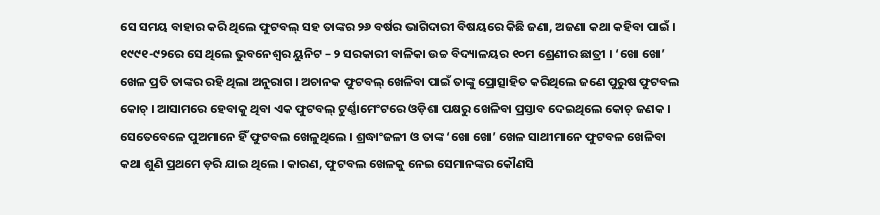ସେ ସମୟ ବାହାର କରି ଥିଲେ ଫୁଟବଲ୍ ସହ ତାଙ୍କର ୨୬ ବର୍ଷର ଭାଗିଦାରୀ ବିଷୟରେ କିଛି ଜଣା, ଅଜଣା କଥା କହିବା ପାଇଁ ।
୧୯୯୧-୯୨ରେ ସେ ଥିଲେ ଭୁବନେଶ୍ୱର ୟୁନିଟ – ୨ ସରକାରୀ ବାଳିକା ଉଚ୍ଚ ବିଦ୍ୟାଳୟର ୧୦ମ ଶ୍ରେଣୀର ଛାତ୍ରୀ । ‘ଖୋ ଖୋ’ ଖେଳ ପ୍ରତି ତାଙ୍କର ରହି ଥିଲା ଅନୁରାଗ । ଅଚାନକ ଫୁଟବଲ୍ ଖେଳିବା ପାଇଁ ତାଙ୍କୁ ପ୍ରୋତ୍ସାହିତ କରିଥିଲେ ଜଣେ ପୁରୁଷ ଫୁଟବଲ କୋଚ୍ । ଆସାମରେ ହେବାକୁ ଥିବା ଏକ ଫୁଟବଲ୍ ଟୁର୍ଣ୍ଣାମେଂଟରେ ଓଡ଼ିଶା ପକ୍ଷରୁ ଖେଳିବା ପ୍ରସ୍ତାବ ଦେଇଥିଲେ କୋଚ୍ ଜଣକ । ସେତେବେଳେ ପୁଅମାନେ ହିଁ ଫୁଟବଲ ଖେଳୁଥିଲେ । ଶ୍ରଦ୍ଧାଂଜଳୀ ଓ ତାଙ୍କ ‘ଖୋ ଖୋ’ ଖେଳ ସାଥୀମାନେ ଫୁଟବଳ ଖେଳିବା କଥା ଶୁଣି ପ୍ରଥମେ ଡ଼ରି ଯାଇ ଥିଲେ । କାରଣ, ଫୁଟବଲ ଖେଳକୁ ନେଇ ସେମାନଙ୍କର କୌଣସି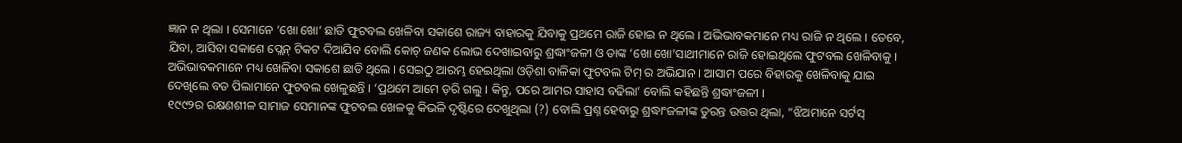ଜ୍ଞାନ ନ ଥିଲା । ସେମାନେ ‘ଖୋ ଖୋ’ ଛାଡି ଫୁଟବଲ ଖେଳିବା ସକାଶେ ରାଜ୍ୟ ବାହାରକୁ ଯିବାକୁ ପ୍ରଥମେ ରାଜି ହୋଇ ନ ଥିଲେ । ଅଭିଭାବକମାନେ ମଧ୍ୟ ରାଜି ନ ଥିଲେ । ତେବେ, ଯିବା, ଆସିବା ସକାଶେ ପ୍ଲେନ୍ ଟିକଟ ଦିଆଯିବ ବୋଲି କୋଚ୍ ଜଣକ ଲୋଭ ଦେଖାଇବାରୁ ଶ୍ରଦ୍ଧାଂଜଳୀ ଓ ତାଙ୍କ ‘ଖୋ ଖୋ’ସାଥୀମାନେ ରାଜି ହୋଇଥିଲେ ଫୁଟବଲ ଖେଳିବାକୁ । ଅଭିଭାବକମାନେ ମଧ୍ୟ ଖେଳିବା ସକାଶେ ଛାଡି ଥିଲେ । ସେଇଠୁ ଆରମ୍ଭ ହେଇଥିଲା ଓଡ଼ିଶା ବାଳିକା ଫୁଟବଲ ଟିମ୍ ର ଅଭିଯାନ । ଆସାମ ପରେ ବିହାରକୁ ଖେଳିବାକୁ ଯାଇ ଦେଖିଲେ ବଡ ପିଲାମାନେ ଫୁଟବଲ ଖେଳୁଛନ୍ତି । ‘ପ୍ରଥମେ ଆମେ ଡ଼ରି ଗଲୁ । କିନ୍ତୁ, ପରେ ଆମର ସାହାସ ବଢିଲା’ ବୋଲି କହିଛନ୍ତି ଶ୍ରଦ୍ଧାଂଜଳୀ ।
୧୯୯୨ର ରକ୍ଷଣଶୀଳ ସାମାଜ ସେମାନଙ୍କ ଫୁଟବଲ ଖେଳକୁ କିଭଳି ଦୃଷ୍ଟିରେ ଦେଖୁଥିଲା (?) ବୋଲି ପ୍ରଶ୍ନ ହେବାରୁ ଶ୍ରଦ୍ଧାଂଜଳୀଙ୍କ ତୁରନ୍ତ ଉତ୍ତର ଥିଲା, “ଝିଅମାନେ ସର୍ଟସ୍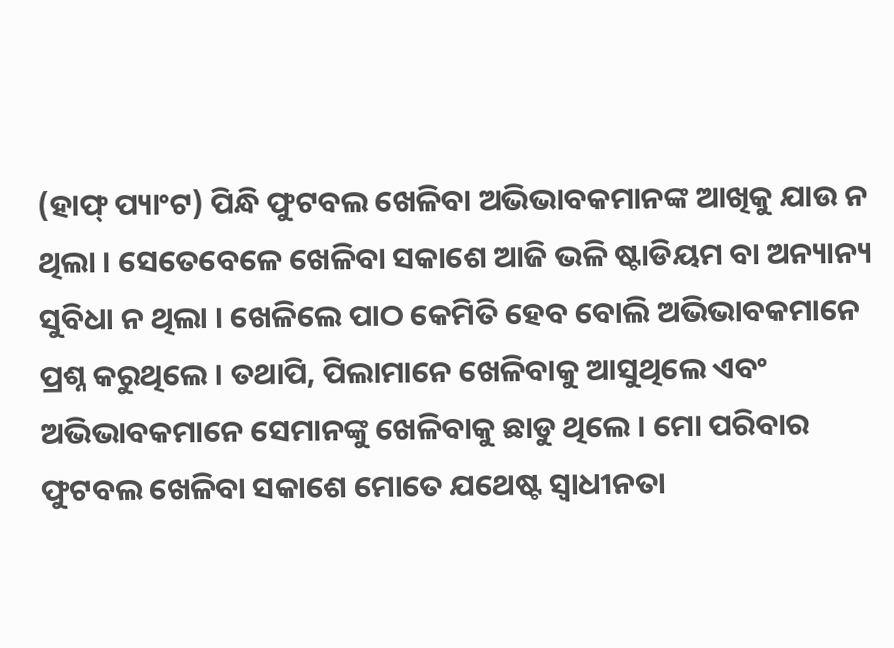(ହାଫ୍ ପ୍ୟାଂଟ) ପିନ୍ଧି ଫୁଟବଲ ଖେଳିବା ଅଭିଭାବକମାନଙ୍କ ଆଖିକୁ ଯାଉ ନ ଥିଲା । ସେତେବେଳେ ଖେଳିବା ସକାଶେ ଆଜି ଭଳି ଷ୍ଟାଡିୟମ ବା ଅନ୍ୟାନ୍ୟ ସୁବିଧା ନ ଥିଲା । ଖେଳିଲେ ପାଠ କେମିତି ହେବ ବୋଲି ଅଭିଭାବକମାନେ ପ୍ରଶ୍ନ କରୁଥିଲେ । ତଥାପି, ପିଲାମାନେ ଖେଳିବାକୁ ଆସୁଥିଲେ ଏବଂ ଅଭିଭାବକମାନେ ସେମାନଙ୍କୁ ଖେଳିବାକୁ ଛାଡୁ ଥିଲେ । ମୋ ପରିବାର ଫୁଟବଲ ଖେଳିବା ସକାଶେ ମୋତେ ଯଥେଷ୍ଟ ସ୍ୱାଧୀନତା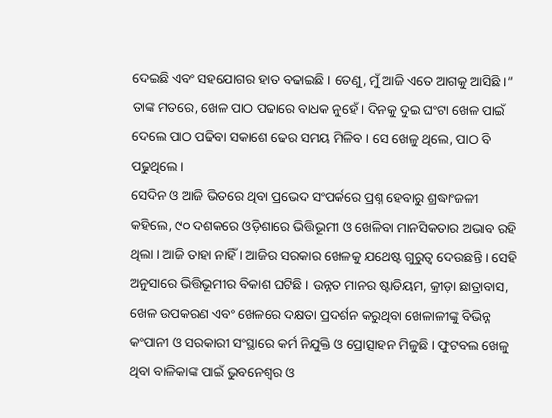ଦେଇଛି ଏବଂ ସହଯୋଗର ହାତ ବଢାଇଛି । ତେଣୁ, ମୁଁ ଆଜି ଏତେ ଆଗକୁ ଆସିଛି ।” ତାଙ୍କ ମତରେ, ଖେଳ ପାଠ ପଢାରେ ବାଧକ ନୁହେଁ । ଦିନକୁ ଦୁଇ ଘଂଟା ଖେଳ ପାଇଁ ଦେଲେ ପାଠ ପଢିବା ସକାଶେ ଢେର ସମୟ ମିଳିବ । ସେ ଖେଳୁ ଥିଲେ, ପାଠ ବି ପଢୁଥିଲେ ।
ସେଦିନ ଓ ଆଜି ଭିତରେ ଥିବା ପ୍ରଭେଦ ସଂପର୍କରେ ପ୍ରଶ୍ନ ହେବାରୁ ଶ୍ରଦ୍ଧାଂଜଳୀ କହିଲେ, ୯୦ ଦଶକରେ ଓଡ଼ିଶାରେ ଭିତ୍ତିଭୂମୀ ଓ ଖେଳିବା ମାନସିକତାର ଅଭାବ ରହି ଥିଲା । ଆଜି ତାହା ନାହିଁ । ଆଜିର ସରକାର ଖେଳକୁ ଯଥେଷ୍ଟ ଗୁରୁତ୍ୱ ଦେଉଛନ୍ତି । ସେହି ଅନୁସାରେ ଭିତ୍ତିଭୂମୀର ବିକାଶ ଘଟିଛି । ଉନ୍ନତ ମାନର ଷ୍ଟାଡିୟମ, କ୍ରୀଡ଼ା ଛାତ୍ରାବାସ, ଖେଳ ଉପକରଣ ଏବଂ ଖେଳରେ ଦକ୍ଷତା ପ୍ରଦର୍ଶନ କରୁଥିବା ଖେଳାଳୀଙ୍କୁ ବିଭିନ୍ନ କଂପାନୀ ଓ ସରକାରୀ ସଂସ୍ଥାରେ କର୍ମ ନିଯୁକ୍ତି ଓ ପ୍ରୋତ୍ସାହନ ମିଳୁଛି । ଫୁଟବଲ ଖେଳୁ ଥିବା ବାଳିକାଙ୍କ ପାଇଁ ଭୁବନେଶ୍ୱର ଓ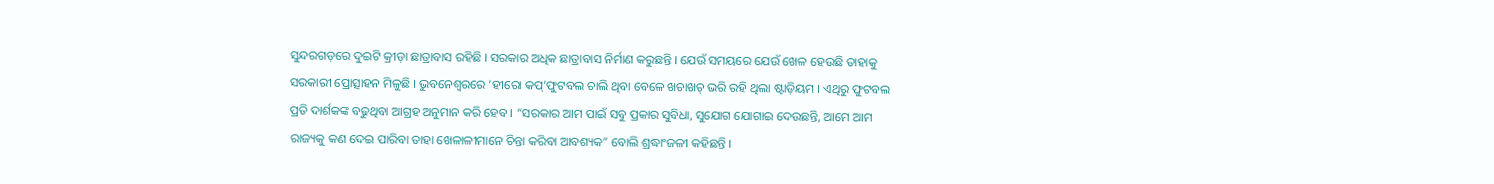ସୁନ୍ଦରଗଡ଼ରେ ଦୁଇଟି କ୍ରୀଡ଼ା ଛାତ୍ରାବାସ ରହିଛି । ସରକାର ଅଧିକ ଛାତ୍ରାବାସ ନିର୍ମାଣ କରୁଛନ୍ତି । ଯେଉଁ ସମୟରେ ଯେଉଁ ଖେଳ ହେଉଛି ତାହାକୁ ସରକାରୀ ପ୍ରୋତ୍ସାହନ ମିଳୁଛି । ଭୁବନେଶ୍ୱରରେ ‘ହୀରୋ କପ୍’ଫୁଟବଲ ଚାଲି ଥିବା ବେଳେ ଖଚାଖଚ୍ ଭରି ରହି ଥିଲା ଷ୍ଟାଡ଼ିୟମ । ଏଥିରୁ ଫୁଟବଲ ପ୍ରତି ଦାର୍ଶକଙ୍କ ବଢୁଥିବା ଆଗ୍ରହ ଅନୁମାନ କରି ହେବ । “ସରକାର ଆମ ପାଇଁ ସବୁ ପ୍ରକାର ସୁବିଧା, ସୁଯୋଗ ଯୋଗାଇ ଦେଉଛନ୍ତି, ଆମେ ଆମ ରାଜ୍ୟକୁ କଣ ଦେଇ ପାରିବା ତାହା ଖେଳାଳୀମାନେ ଚିନ୍ତା କରିବା ଆବଶ୍ୟକ” ବୋଲି ଶ୍ରଦ୍ଧାଂଜଳୀ କହିଛନ୍ତି ।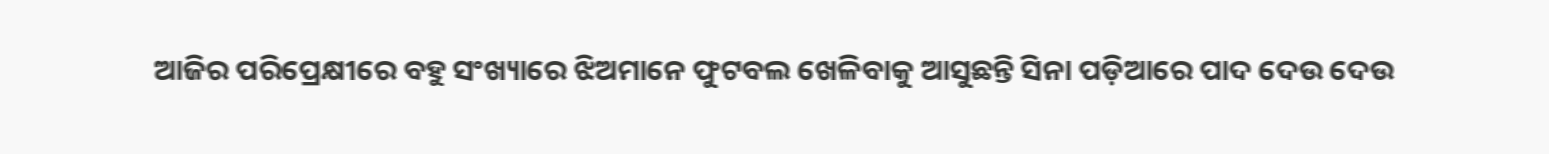ଆଜିର ପରିପ୍ରେକ୍ଷୀରେ ବହୁ ସଂଖ୍ୟାରେ ଝିଅମାନେ ଫୁଟବଲ ଖେଳିବାକୁ ଆସୁଛନ୍ତି ସିନା ପଡ଼ିଆରେ ପାଦ ଦେଉ ଦେଉ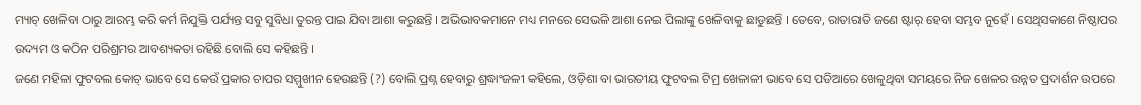ମ୍ୟାଚ୍ ଖେଳିବା ଠାରୁ ଆରମ୍ଭ କରି କର୍ମ ନିଯୁକ୍ତି ପର୍ଯ୍ୟନ୍ତ ସବୁ ସୁବିଧା ତୁରନ୍ତ ପାଇ ଯିବା ଆଶା କରୁଛନ୍ତି । ଅଭିଭାବକମାନେ ମଧ୍ୟ ମନରେ ସେଭଳି ଆଶା ନେଇ ପିଲାଙ୍କୁ ଖେଳିବାକୁ ଛାଡୁଛନ୍ତି । ତେବେ, ରାତାରାତି ଜଣେ ଷ୍ଟାର୍ ହେବା ସମ୍ଭବ ନୁହେଁ । ସେଥିସକାଶେ ନିଷ୍ଠାପର ଉଦ୍ୟମ ଓ କଠିନ ପରିଶ୍ରମର ଆବଶ୍ୟକତା ରହିଛି ବୋଲି ସେ କହିଛନ୍ତି ।
ଜଣେ ମହିଳା ଫୁଟବଲ କୋଚ୍ ଭାବେ ସେ କେଉଁ ପ୍ରକାର ଚାପର ସମ୍ମୁଖୀନ ହେଉଛନ୍ତି (?) ବୋଲି ପ୍ରଶ୍ନ ହେବାରୁ ଶ୍ରଦ୍ଧାଂଜଳୀ କହିଲେ, ଓଡ଼ିଶା ବା ଭାରତୀୟ ଫୁଟବଲ ଟିମ୍ର ଖେଳାଳୀ ଭାବେ ସେ ପଡିଆରେ ଖେଳୁଥିବା ସମୟରେ ନିଜ ଖେଳର ଉନ୍ନତ ପ୍ରଦାର୍ଶନ ଉପରେ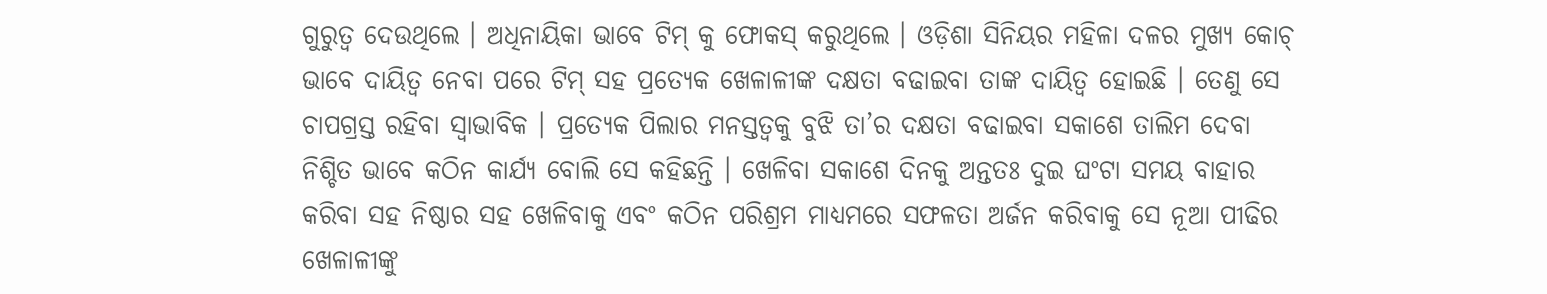ଗୁରୁତ୍ୱ ଦେଉଥିଲେ । ଅଧିନାୟିକା ଭାବେ ଟିମ୍ କୁ ଫୋକସ୍ କରୁଥିଲେ । ଓଡ଼ିଶା ସିନିୟର ମହିଳା ଦଳର ମୁଖ୍ୟ କୋଚ୍ ଭାବେ ଦାୟିତ୍ୱ ନେବା ପରେ ଟିମ୍ ସହ ପ୍ରତ୍ୟେକ ଖେଳାଳୀଙ୍କ ଦକ୍ଷତା ବଢାଇବା ତାଙ୍କ ଦାୟିତ୍ୱ ହୋଇଛି । ତେଣୁ ସେ ଚାପଗ୍ରସ୍ତ ରହିବା ସ୍ୱାଭାବିକ । ପ୍ରତ୍ୟେକ ପିଲାର ମନସ୍ତତ୍ୱକୁ ବୁଝି ତା’ର ଦକ୍ଷତା ବଢାଇବା ସକାଶେ ତାଲିମ ଦେବା ନିଶ୍ଚିତ ଭାବେ କଠିନ କାର୍ଯ୍ୟ ବୋଲି ସେ କହିଛନ୍ତି । ଖେଳିବା ସକାଶେ ଦିନକୁ ଅନ୍ତତଃ ଦୁଇ ଘଂଟା ସମୟ ବାହାର କରିବା ସହ ନିଷ୍ଠାର ସହ ଖେଳିବାକୁ ଏବଂ କଠିନ ପରିଶ୍ରମ ମାଧ୍ୟମରେ ସଫଳତା ଅର୍ଜନ କରିବାକୁ ସେ ନୂଆ ପୀଢିର ଖେଳାଳୀଙ୍କୁ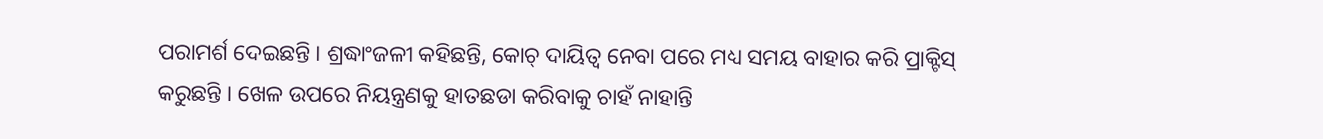ପରାମର୍ଶ ଦେଇଛନ୍ତି । ଶ୍ରଦ୍ଧାଂଜଳୀ କହିଛନ୍ତି, କୋଚ୍ ଦାୟିତ୍ୱ ନେବା ପରେ ମଧ୍ୟ ସମୟ ବାହାର କରି ପ୍ରାକ୍ଟିସ୍ କରୁଛନ୍ତି । ଖେଳ ଉପରେ ନିୟନ୍ତ୍ରଣକୁ ହାତଛଡା କରିବାକୁ ଚାହଁ ନାହାନ୍ତି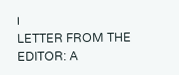।
LETTER FROM THE EDITOR: A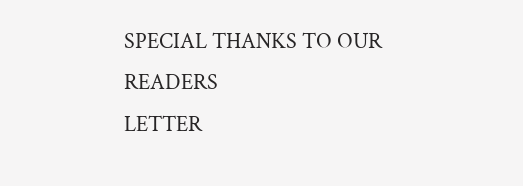SPECIAL THANKS TO OUR READERS
LETTER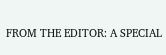FROM THE EDITOR: A SPECIAL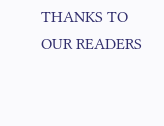THANKS TO OUR READERS